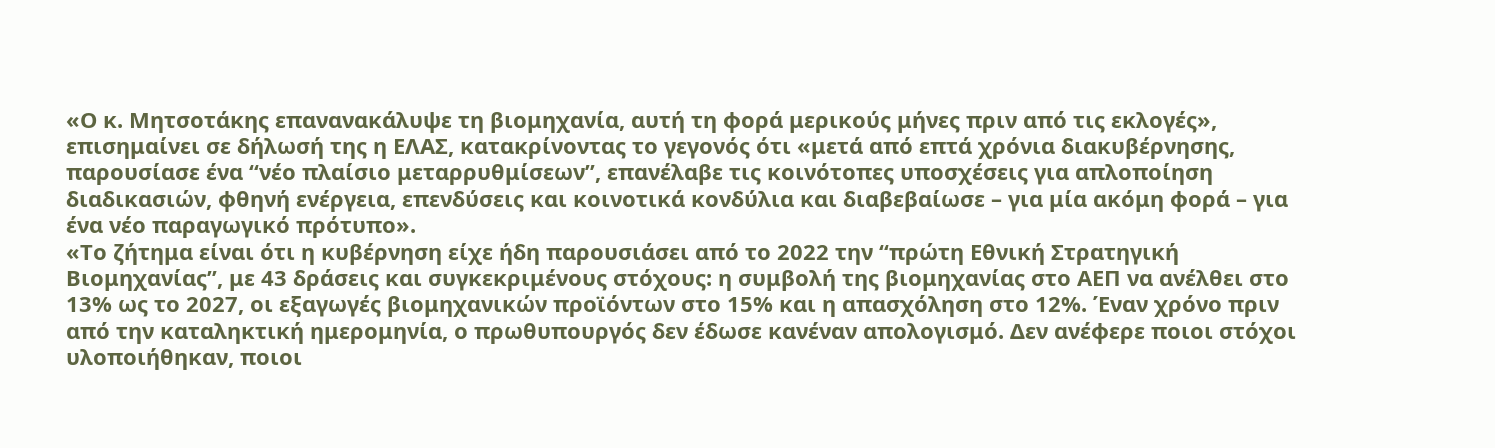«Ο κ. Μητσοτάκης επανανακάλυψε τη βιομηχανία, αυτή τη φορά μερικούς μήνες πριν από τις εκλογές», επισημαίνει σε δήλωσή της η ΕΛΑΣ, κατακρίνοντας το γεγονός ότι «μετά από επτά χρόνια διακυβέρνησης, παρουσίασε ένα “νέο πλαίσιο μεταρρυθμίσεων”, επανέλαβε τις κοινότοπες υποσχέσεις για απλοποίηση διαδικασιών, φθηνή ενέργεια, επενδύσεις και κοινοτικά κονδύλια και διαβεβαίωσε – για μία ακόμη φορά – για ένα νέο παραγωγικό πρότυπο».
«Το ζήτημα είναι ότι η κυβέρνηση είχε ήδη παρουσιάσει από το 2022 την “πρώτη Εθνική Στρατηγική Βιομηχανίας”, με 43 δράσεις και συγκεκριμένους στόχους: η συμβολή της βιομηχανίας στο ΑΕΠ να ανέλθει στο 13% ως το 2027, οι εξαγωγές βιομηχανικών προϊόντων στο 15% και η απασχόληση στο 12%. Έναν χρόνο πριν από την καταληκτική ημερομηνία, ο πρωθυπουργός δεν έδωσε κανέναν απολογισμό. Δεν ανέφερε ποιοι στόχοι υλοποιήθηκαν, ποιοι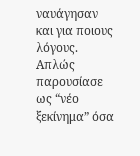ναυάγησαν και για ποιους λόγους. Απλώς παρουσίασε ως “νέο ξεκίνημα” όσα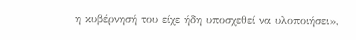η κυβέρνησή του είχε ήδη υποσχεθεί να υλοποιήσει»,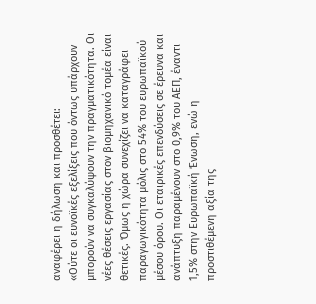αναφέρει η δήλωση και προσθέτει:
«Ούτε οι ευνοϊκές εξελίξεις που όντως υπάρχουν μπορούν να συγκαλύψουν την πραγματικότητα. Οι νέες θέσεις εργασίας στον βιομηχανικό τομέα είναι θετικές. Όμως η χώρα συνεχίζει να καταγράφει παραγωγικότητα μόλις στο 54% του ευρωπαϊκού μέσου όρου. Οι εταιρικές επενδύσεις σε έρευνα και ανάπτυξη παραμένουν στο 0,9% του ΑΕΠ, έναντι 1,5% στην Ευρωπαϊκή Ένωση, ενώ η προστιθέμενη αξία της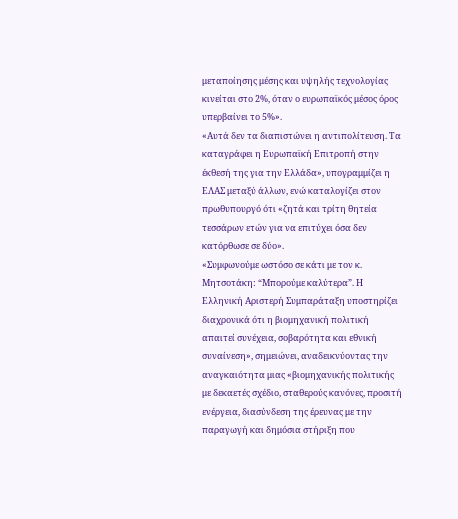μεταποίησης μέσης και υψηλής τεχνολογίας κινείται στο 2%, όταν ο ευρωπαϊκός μέσος όρος υπερβαίνει το 5%».
«Αυτά δεν τα διαπιστώνει η αντιπολίτευση. Τα καταγράφει η Ευρωπαϊκή Επιτροπή στην έκθεσή της για την Ελλάδα», υπογραμμίζει η ΕΛΑΣ μεταξύ άλλων, ενώ καταλογίζει στον πρωθυπουργό ότι «ζητά και τρίτη θητεία τεσσάρων ετών για να επιτύχει όσα δεν κατόρθωσε σε δύο».
«Συμφωνούμε ωστόσο σε κάτι με τον κ. Μητσοτάκη: “Μπορούμε καλύτερα”. Η Ελληνική Αριστερή Συμπαράταξη υποστηρίζει διαχρονικά ότι η βιομηχανική πολιτική απαιτεί συνέχεια, σοβαρότητα και εθνική συναίνεση», σημειώνει, αναδεικνύοντας την αναγκαιότητα μιας «βιομηχανικής πολιτικής με δεκαετές σχέδιο, σταθερούς κανόνες, προσιτή ενέργεια, διασύνδεση της έρευνας με την παραγωγή και δημόσια στήριξη που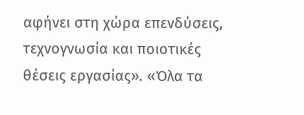αφήνει στη χώρα επενδύσεις, τεχνογνωσία και ποιοτικές θέσεις εργασίας». «Όλα τα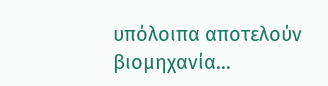υπόλοιπα αποτελούν βιομηχανία…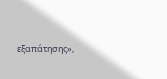εξαπάτησης»,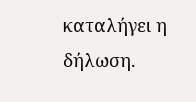καταλήγει η δήλωση.